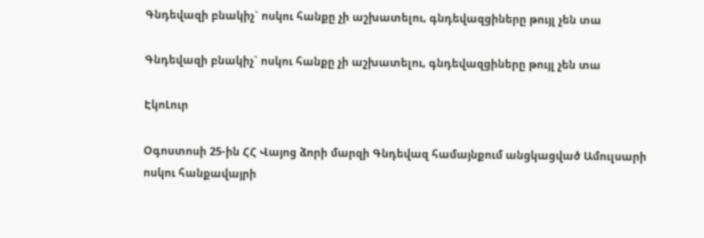Գնդեվազի բնակիչ` ոսկու հանքը չի աշխատելու, գնդեվազցիները թույլ չեն տա

Գնդեվազի բնակիչ` ոսկու հանքը չի աշխատելու, գնդեվազցիները թույլ չեն տա

ԷկոԼուր

Օգոստոսի 25-ին ՀՀ Վայոց ձորի մարզի Գնդեվազ համայնքում անցկացված Ամուլսարի ոսկու հանքավայրի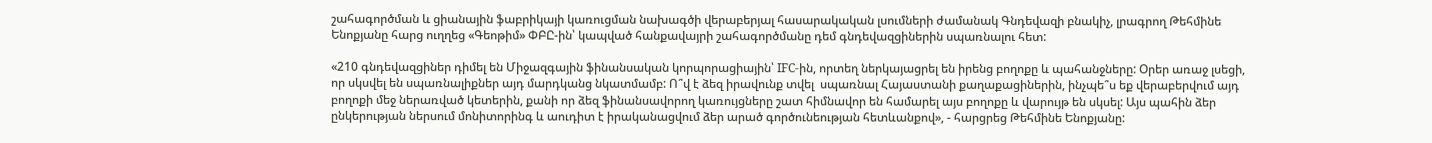շահագործման և ցիանային ֆաբրիկայի կառուցման նախագծի վերաբերյալ հասարակական լսումների ժամանակ Գնդեվազի բնակիչ, լրագրող Թեհմինե Ենոքյանը հարց ուղղեց «Գեոթիմ» ՓԲԸ-ին՝ կապված հանքավայրի շահագործմանը դեմ գնդեվազցիներին սպառնալու հետ:

«210 գնդեվազցիներ դիմել են Միջազգային ֆինանսական կորպորացիային՝ IFС-ին, որտեղ ներկայացրել են իրենց բողոքը և պահանջները: Օրեր առաջ լսեցի, որ սկսվել են սպառնալիքներ այդ մարդկանց նկատմամբ: Ո՞վ է ձեզ իրավունք տվել  սպառնալ Հայաստանի քաղաքացիներին, ինչպե՞ս եք վերաբերվում այդ բողոքի մեջ ներառված կետերին, քանի որ ձեզ ֆինանսավորող կառույցները շատ հիմնավոր են համարել այս բողոքը և վարույթ են սկսել: Այս պահին ձեր ընկերության ներսում մոնիտորինգ և աուդիտ է իրականացվում ձեր արած գործունեության հետևանքով», - հարցրեց Թեհմինե Ենոքյանը: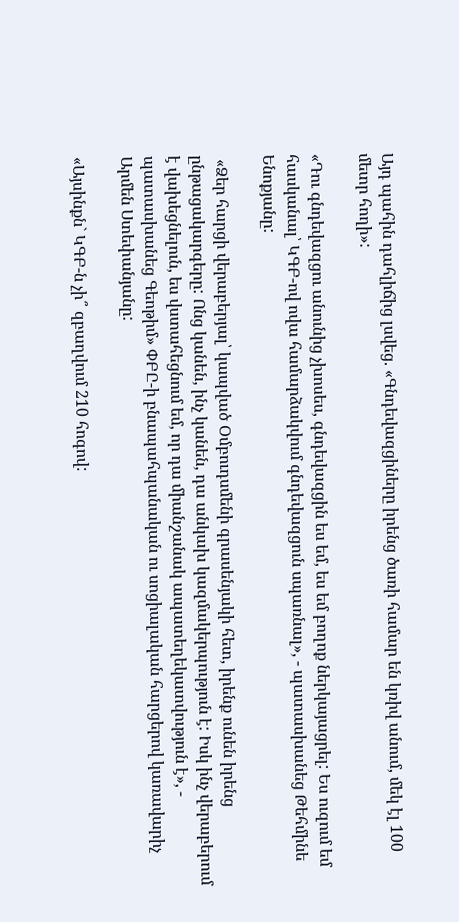Այդ պահին դահլիճից լսվեց. «Գնդեվազցիները իրենց ծառի համար են կռիվ անում, մեկ էլ 100 մետր հողի»:

«Դու գնդեվազցու անունից չխոսես, գնդեվազցին ես եմ, ես եմ բողոք ներկայացրել: Ես ուզում եմ հասկանալ՝ ԿԳԲ-ով ովա համարձակվում գնդեվազցուն սպառնալ», - պատասխանեց Թեհմինե Ենոքյանը:

 «Ձեր հարցի վերաբերյալ՝ կապված Օմբուդսմենի գրասենյակի հետ, իրենք ունեն իրենց ընթացակարգերը: Ոնց կանեն, ինչ կանեն, դա անկախ կազմակերպություն է: Իսկ ինչ վերաբերում է վախեցնելուն, ես վստահեցնում եմ, որ դա միանշանակ ապատեղեկատվություն է», - պատասխանեց Գեոթիմ» ՓԲԸ-ի բնապահպանական ու սոցիալական հարցերով կառավարիչ Արմեն Ստեփանյանը:

«Այսինքն` ԿԳԲ-ն չի՞ զբաղվում 210 հոգով: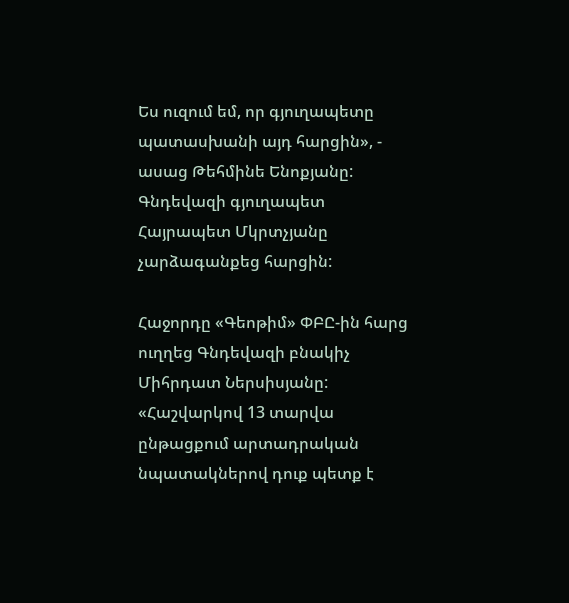Ես ուզում եմ, որ գյուղապետը պատասխանի այդ հարցին», - ասաց Թեհմինե Ենոքյանը: Գնդեվազի գյուղապետ Հայրապետ Մկրտչյանը չարձագանքեց հարցին:

Հաջորդը «Գեոթիմ» ՓԲԸ-ին հարց ուղղեց Գնդեվազի բնակիչ Միհրդատ Ներսիսյանը: «Հաշվարկով 13 տարվա ընթացքում արտադրական նպատակներով դուք պետք է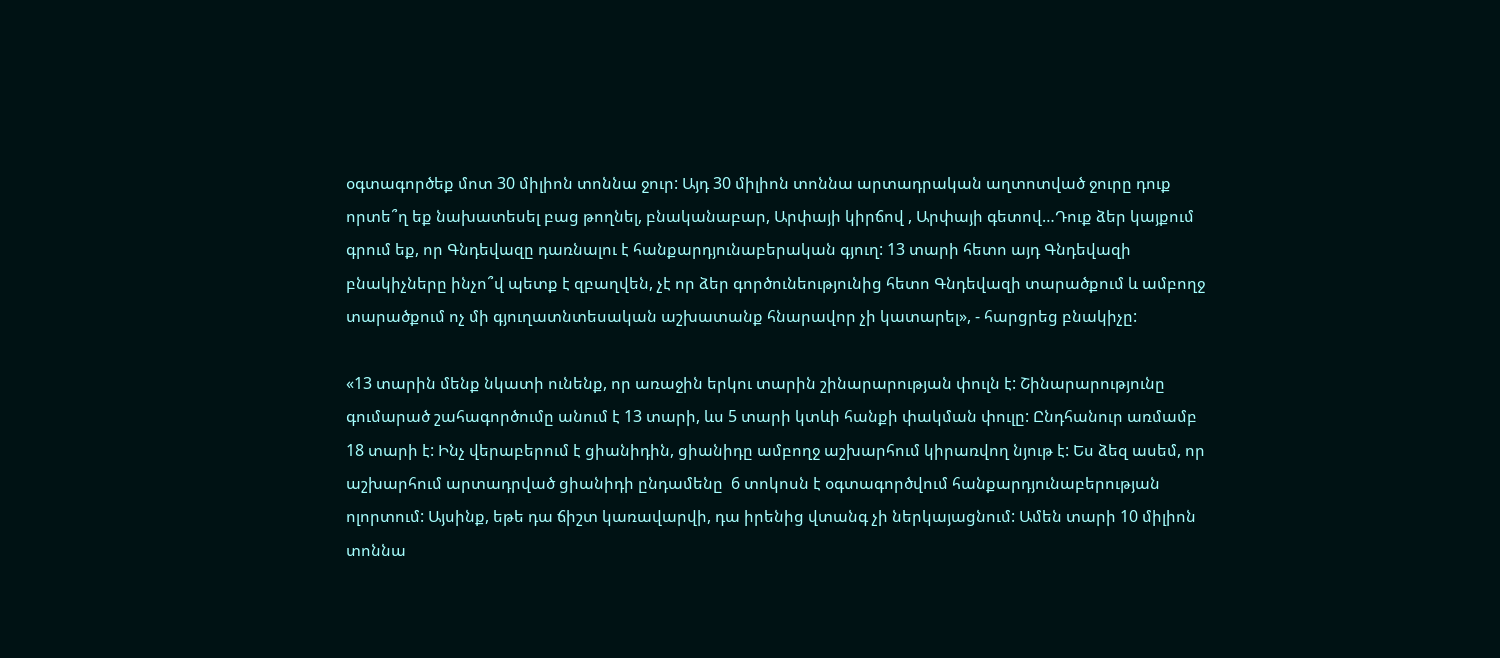օգտագործեք մոտ 30 միլիոն տոննա ջուր: Այդ 30 միլիոն տոննա արտադրական աղտոտված ջուրը դուք որտե՞ղ եք նախատեսել բաց թողնել, բնականաբար, Արփայի կիրճով , Արփայի գետով…Դուք ձեր կայքում գրում եք, որ Գնդեվազը դառնալու է հանքարդյունաբերական գյուղ: 13 տարի հետո այդ Գնդեվազի բնակիչները ինչո՞վ պետք է զբաղվեն, չէ որ ձեր գործունեությունից հետո Գնդեվազի տարածքում և ամբողջ տարածքում ոչ մի գյուղատնտեսական աշխատանք հնարավոր չի կատարել», - հարցրեց բնակիչը:

«13 տարին մենք նկատի ունենք, որ առաջին երկու տարին շինարարության փուլն է: Շինարարությունը գումարած շահագործումը անում է 13 տարի, ևս 5 տարի կտևի հանքի փակման փուլը: Ընդհանուր առմամբ 18 տարի է: Ինչ վերաբերում է ցիանիդին, ցիանիդը ամբողջ աշխարհում կիրառվող նյութ է: Ես ձեզ ասեմ, որ աշխարհում արտադրված ցիանիդի ընդամենը  6 տոկոսն է օգտագործվում հանքարդյունաբերության ոլորտում: Այսինք, եթե դա ճիշտ կառավարվի, դա իրենից վտանգ չի ներկայացնում: Ամեն տարի 10 միլիոն տոննա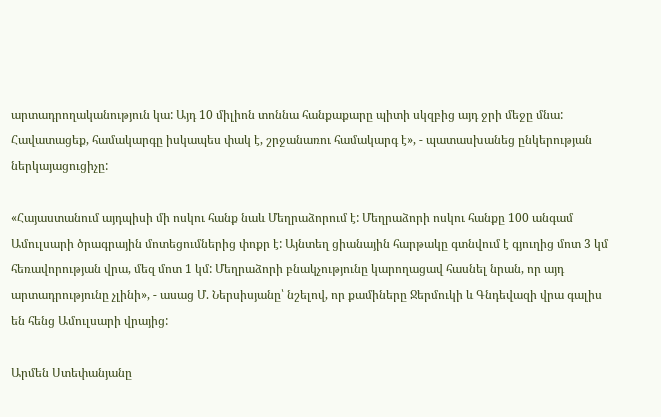արտադրողականություն կա: Այդ 10 միլիոն տոննա հանքաքարը պիտի սկզբից այդ ջրի մեջը մնա: Հավատացեք, համակարգը իսկապես փակ է, շրջանառու համակարգ է», - պատասխանեց ընկերության ներկայացուցիչը:

«Հայաստանում այդպիսի մի ոսկու հանք նաև Մեղրաձորում է: Մեղրաձորի ոսկու հանքը 100 անգամ Ամուլսարի ծրագրային մոտեցումներից փոքր է: Այնտեղ ցիանային հարթակը գտնվում է գյուղից մոտ 3 կմ հեռավորության վրա, մեզ մոտ 1 կմ: Մեղրաձորի բնակչությունը կարողացավ հասնել նրան, որ այդ արտադրությունը չլինի», - ասաց Մ. Ներսիսյանը՝ նշելով, որ քամիները Ջերմուկի և Գնդեվազի վրա գալիս են հենց Ամուլսարի վրայից:

Արմեն Ստեփանյանը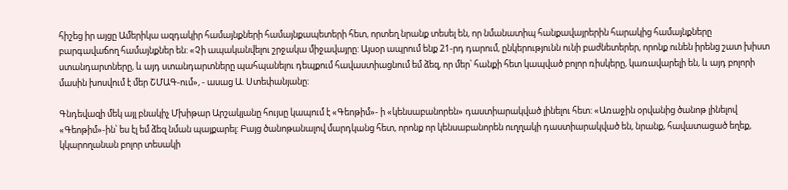հիշեց իր այցը Ամերիկա ազդակիր համայնքների համայնքապետերի հետ, որտեղ նրանք տեսել են, որ նմանատիպ հանքավայրերին հարակից համայնքները բարգավաճող համայնքներ են: «Չի ապականվելու շրջակա միջավայրը: Այսօր ապրում ենք 21-րդ դարում, ընկերությունն ունի բաժնետերեր, որոնք ունեն իրենց շատ խիստ ստանդարտները, և այդ ստանդարտները պահպանելու դեպքում հավաստիացնում եմ ձեզ, որ մեր՝ հանքի հետ կապված բոլոր ռիսկերը, կառավարելի են, և այդ բոլորի մասին խոսվում է մեր ՇՄԱԳ-ում», - ասաց Ա. Ստեփանյանը:

Գնդեվազի մեկ այլ բնակիչ Մխիթար Արշակյանը հույսը կապում է «Գեոթիմ»- ի «կենսաբանորեն» դաստիարակված լինելու հետ: «Առաջին օրվանից ծանոթ լինելով «Գեոթիմ»-ին՝ ես էլ եմ ձեզ նման պայքարել: Բայց ծանոթանալով մարդկանց հետ, որոնք որ կենսաբանորեն ուղղակի դաստիարակված են, նրանք, հավատացած եղեք, կկարողանան բոլոր տեսակի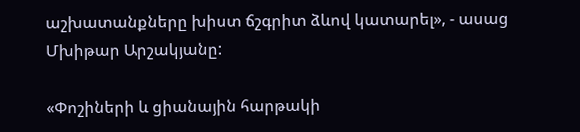աշխատանքները խիստ ճշգրիտ ձևով կատարել», - ասաց Մխիթար Արշակյանը:

«Փոշիների և ցիանային հարթակի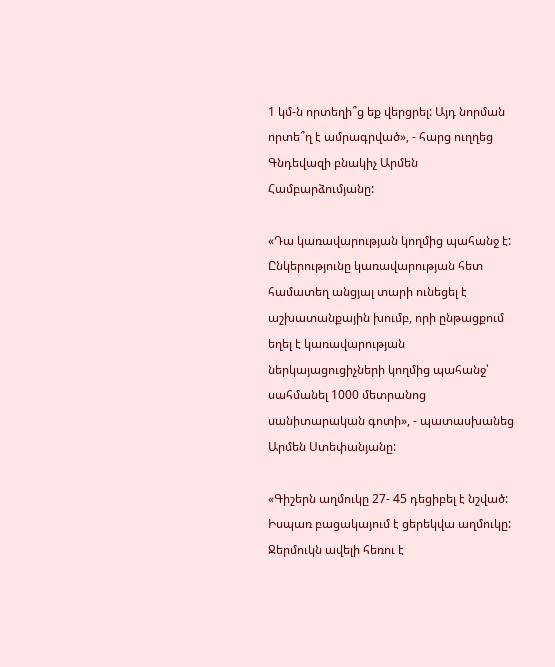1 կմ-ն որտեղի՞ց եք վերցրել: Այդ նորման որտե՞ղ է ամրագրված», - հարց ուղղեց Գնդեվազի բնակիչ Արմեն Համբարձումյանը:

«Դա կառավարության կողմից պահանջ է: Ընկերությունը կառավարության հետ համատեղ անցյալ տարի ունեցել է աշխատանքային խումբ, որի ընթացքում եղել է կառավարության ներկայացուցիչների կողմից պահանջ՝ սահմանել 1000 մետրանոց սանիտարական գոտի», - պատասխանեց Արմեն Ստեփանյանը:

«Գիշերն աղմուկը 27- 45 դեցիբել է նշված: Իսպառ բացակայում է ցերեկվա աղմուկը: Ջերմուկն ավելի հեռու է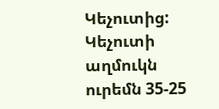Կեչուտից: Կեչուտի աղմուկն ուրեմն 35-25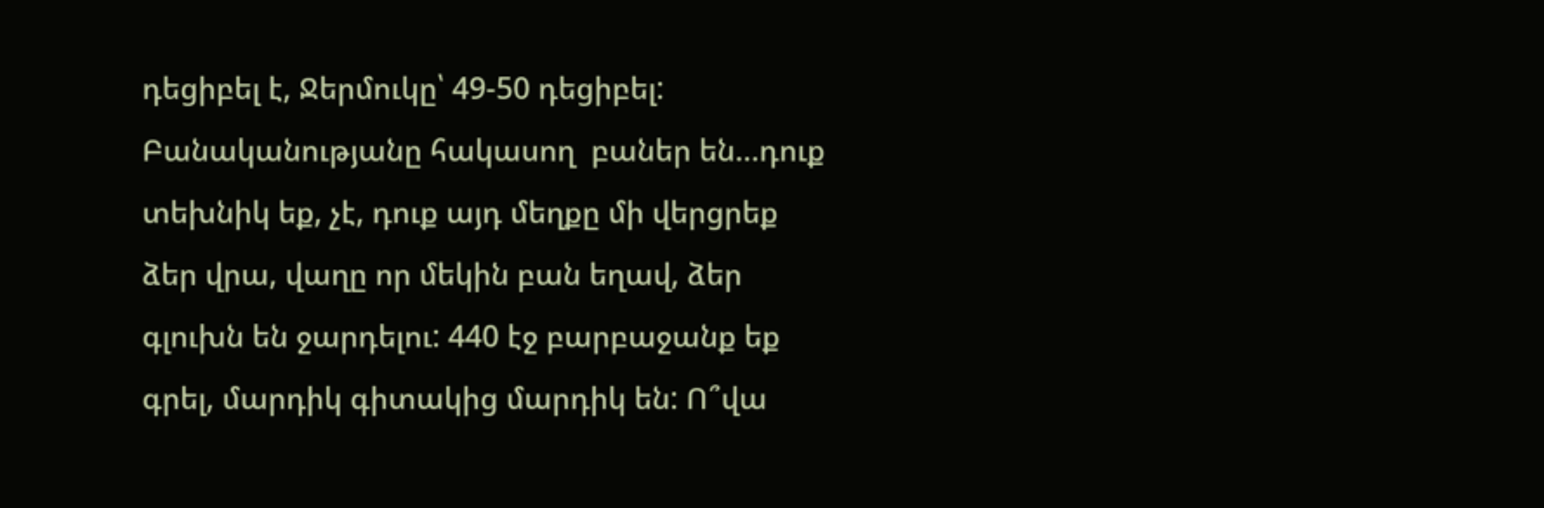դեցիբել է, Ջերմուկը՝ 49-50 դեցիբել: Բանականությանը հակասող  բաներ են…դուք տեխնիկ եք, չէ, դուք այդ մեղքը մի վերցրեք ձեր վրա, վաղը որ մեկին բան եղավ, ձեր գլուխն են ջարդելու: 440 էջ բարբաջանք եք գրել, մարդիկ գիտակից մարդիկ են: Ո՞վա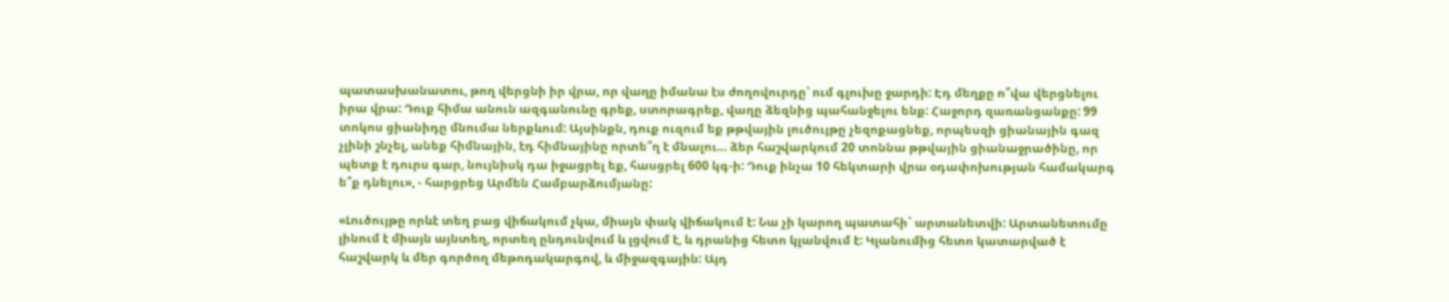պատասխանատու, թող վերցնի իր վրա, որ վաղը իմանա էս ժողովուրդը՝ ում գլուխը ջարդի: Էդ մեղքը ո՞վա վերցնելու իրա վրա: Դուք հիմա անուն ազգանունը գրեք, ստորագրեք, վաղը ձեզնից պահանջելու ենք: Հաջորդ զառանցանքը: 99 տոկոս ցիանիդը մնումա ներքևում: Այսինքն, դուք ուզում եք թթվային լուծույթը չեզոքացնեք, որպեսզի ցիանային գազ չլինի շնչել, անեք հիմնային, էդ հիմնայինը որտե՞ղ է մնալու… ձեր հաշվարկում 20 տոննա թթվային ցիանաջրածինը, որ պետք է դուրս գար, նույնիսկ դա իջացրել եք, հասցրել 600 կգ-ի: Դուք ինչա 10 հեկտարի վրա օդափոխության համակարգ ե՞ք դնելու», - հարցրեց Արմեն Համբարձումյանը:

«Լուծույթը որևէ տեղ բաց վիճակում չկա, միայն փակ վիճակում է: Նա չի կարող պատահի` արտանետվի: Արտանետումը լինում է միայն այնտեղ, որտեղ ընդունվում և լցվում է, և դրանից հետո կլանվում է: Կլանումից հետո կատարված է հաշվարկ և մեր գործող մեթոդակարգով, և միջազգային: Այդ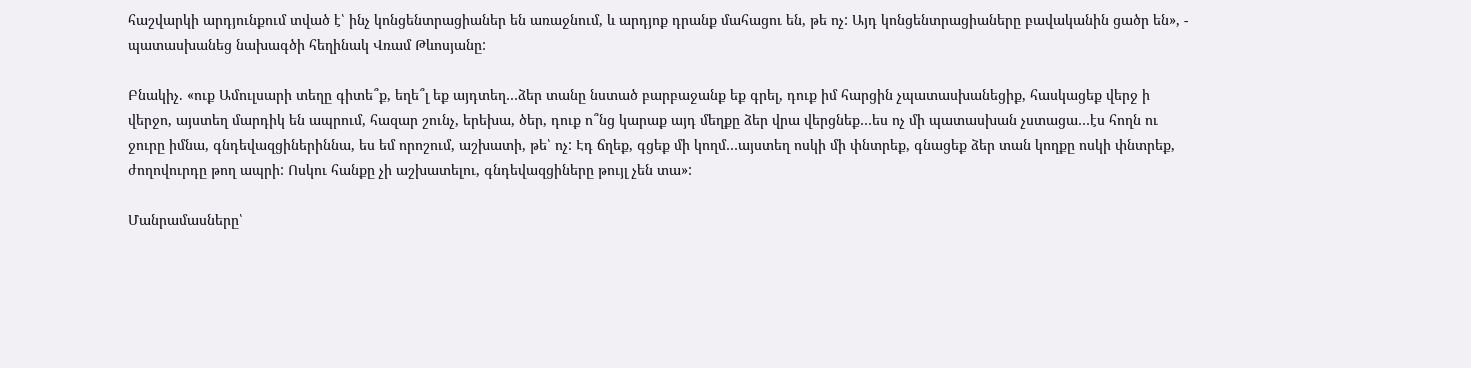հաշվարկի արդյունքում տված է՝ ինչ կոնցենտրացիաներ են առաջնում, և արդյոք դրանք մահացու են, թե ոչ: Այդ կոնցենտրացիաները բավականին ցածր են», - պատասխանեց նախագծի հեղինակ Վռամ Թևոսյանը:

Բնակիչ. «ուք Ամուլսարի տեղը գիտե՞ք, եղե՞լ եք այդտեղ…ձեր տանը նստած բարբաջանք եք գրել, դուք իմ հարցին չպատասխանեցիք, հասկացեք վերջ ի վերջո, այստեղ մարդիկ են ապրում, հազար շունչ, երեխա, ծեր, դուք ո՞նց կարաք այդ մեղքը ձեր վրա վերցնեք…ես ոչ մի պատասխան չստացա…էս հողն ու ջուրը իմնա, գնդեվազցիներիննա, ես եմ որոշում, աշխատի, թե՝ ոչ: Էդ ճղեք, գցեք մի կողմ…այստեղ ոսկի մի փնտրեք, գնացեք ձեր տան կողքը ոսկի փնտրեք, ժողովուրդը թող ապրի: Ոսկու հանքը չի աշխատելու, գնդեվազցիները թույլ չեն տա»:

Մանրամասները՝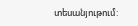տեսանյութում: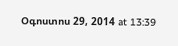Օգոստոս 29, 2014 at 13:39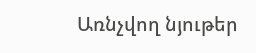Առնչվող նյութեր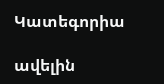Կատեգորիա

ավելին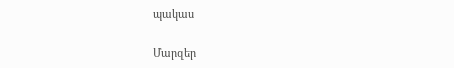պակաս

Մարզեր